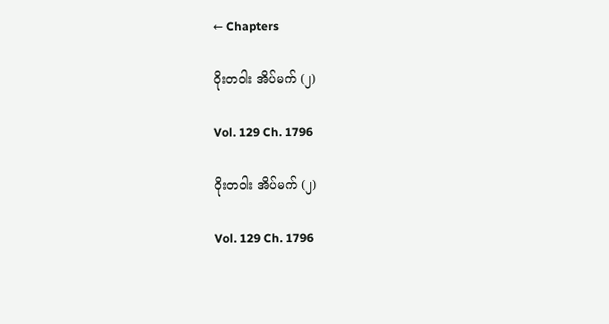← Chapters

ဝိုးတဝါး အိပ်မက် (၂)

Vol. 129 Ch. 1796

ဝိုးတဝါး အိပ်မက် (၂)

Vol. 129 Ch. 1796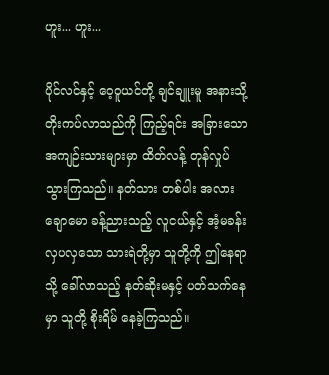ဟူး... ဟူး...

ပိုင်လင်နှင့် ဝေ့ဝူယင်တို့ ချင်ချူးမူ အနားသို့ တိုးကပ်လာသည်ကို ကြည့်ရင်း အခြားသော အကျဉ်းသားများမှာ ထိတ်လန့် တုန်လှုပ် သွားကြသည်။ နတ်သား တစ်ပါး အလား ချောမော ခန့်ညားသည့် လူငယ်နှင့် အံ့မခန်း လှပ‌လှသော သားရဲတို့မှာ သူတို့ကို ဤနေရာသို့ ခေါ်လာသည့် နတ်ဆိုးမနှင့် ပတ်သက်နေမှာ သူတို့ စိုးရိမ် နေခဲ့ကြသည်။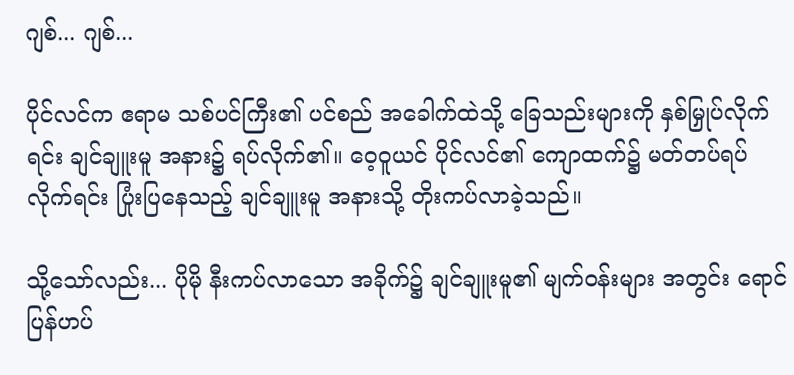ဂျစ်... ဂျစ်...

ပိုင်လင်က ဧရာမ သစ်ပင်ကြီး၏ ပင်စည် အခေါက်ထဲသို့ ခြေသည်းများကို နှစ်မြှုပ်လိုက်ရင်း ချင်ချူးမူ အနား၌ ရပ်လိုက်၏။ ဝေ့ဝူယင် ပိုင်လင်၏ ကျောထက်၌ မတ်တပ်ရပ်လိုက်ရင်း ပြုံးပြနေသည့် ချင်ချူးမူ အနားသို့ တိုးကပ်လာခဲ့သည်။

သို့သော်လည်း... ပိုမို နီးကပ်လာသော အခိုက်၌ ချင်ချူးမူ၏ မျက်ဝန်းများ အတွင်း ရောင်ပြန်ဟပ်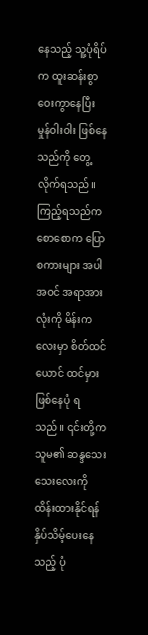နေသည့် သူ့ပုံရိပ်က ထူးဆန်းစွာ ဝေးကွာနေပြီး မှုန်ဝါးဝါး ဖြစ်နေသည်ကို တွေ့လိုက်ရသည်။ ကြည့်ရသည်က စောစောက ပြောစကားများ အပါအဝင် အရာအားလုံးကို မိန်းကလေးမှာ စိတ်ထင်ယောင် ထင်မှား ဖြစ်နေပုံ ရသည်။ ၎င်းတို့က သူမ၏ ဆန္ဒသေးသေးလေးကို ထိန်းထားနိုင်ရန် နှိပ်သိမ့်ပေးနေသည့် ပုံ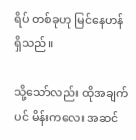ရိပ် တစ်ခုဟု မြင်နေဟန် ရှိသည်။

သို့သော်လည်း ထိုအချက်ပင် မိန်းကလေး အဆင်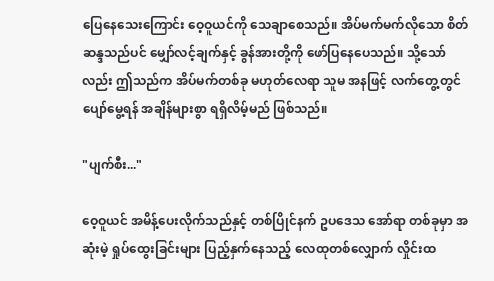ပြေနေသေးကြောင်း ဝေ့ဝူယင်ကို သေချာစေသည်။ အိပ်မက်မက်လိုသော စိတ်ဆန္ဒသည်ပင် မျှော်လင့်ချက်နှင့် ခွန်အားတို့ကို ဖော်ပြနေပေသည်။ သို့သော်လည်း ဤသည်က အိပ်မက်တစ်ခု မဟုတ်လေရာ သူမ အနဖြင့် လက်တွေ့တွင် ပျော်မွေ့ရန် အချိန်များစွာ ရရှိလိမ့်မည် ဖြစ်သည်။

"ပျက်စီး..."

ဝေ့ဝူယင် အမိန့်ပေးလိုက်သည်နှင့် တစ်ပြိုင်နက် ဥပဒေသ အော်ရာ တစ်ခုမှာ အဆုံးမဲ့ ရှုပ်ထွေးခြင်းများ ပြည့်နှက်နေသည့် လေထုတစ်လျှောက် လှိုင်းထ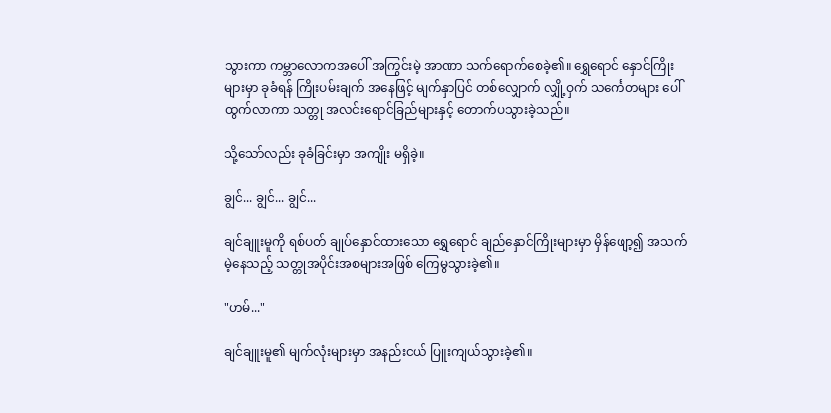သွားကာ ကမ္ဘာလောကအပေါ် အကြွင်းမဲ့ အာဏာ သက်ရောက်စေခဲ့၏။ ရွှေရောင် နှောင်ကြိုးများမှာ ခုခံရန် ကြိုးပမ်းချက် အနေဖြင့် မျက်နှာပြင် တစ်လျှောက် လျှို့ဝှက် သင်္ကေတများ ပေါ်ထွက်လာကာ သတ္တု အလင်းရောင်ခြည်များနှင့် တောက်ပသွားခဲ့သည်။

သို့သော်လည်း ခုခံခြင်းမှာ အကျိုး မရှိခဲ့။

ချွင်... ချွင်... ချွင်...

ချင်ချူးမူကို ရစ်ပတ် ချုပ်နှောင်ထားသော ရွှေရောင် ချည်နှောင်ကြိုးများမှာ မှိန်ဖျော့၍ အသက်မဲ့နေသည့် သတ္တုအပိုင်းအစများအဖြစ် ကြေမွသွားခဲ့၏။

"ဟမ်..."

ချင်ချူးမူ၏ မျက်လုံးများမှာ အနည်းငယ် ပြူးကျယ်သွားခဲ့၏။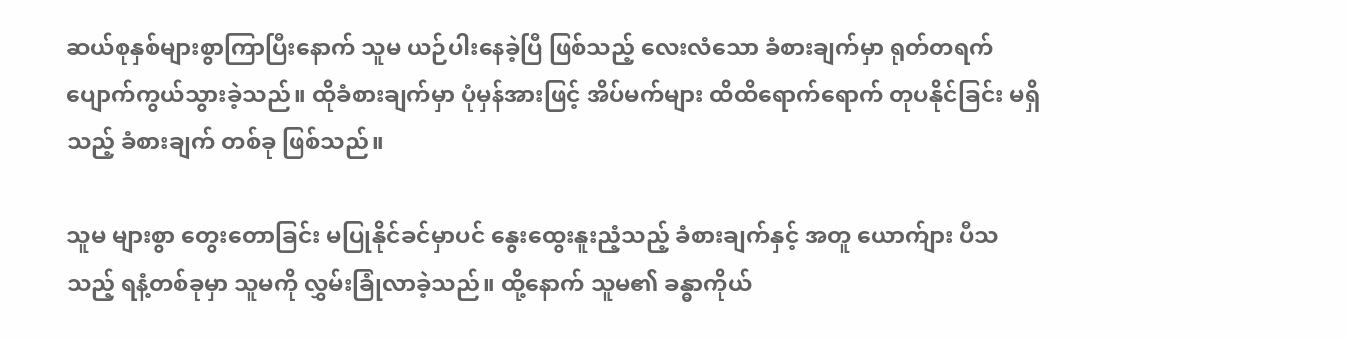ဆယ်စုနှစ်များစွာကြာပြီးနောက် သူမ ယဉ်ပါးနေခဲ့ပြီ ဖြစ်သည့် လေးလံသော ခံစားချက်မှာ ရုတ်တရက် ပျောက်ကွယ်သွားခဲ့သည်။ ထိုခံစားချက်မှာ ပုံမှန်အားဖြင့် အိပ်မက်များ ထိထိရောက်ရောက် တုပနိုင်ခြင်း မရှိသည့် ခံစားချက် တစ်ခု ဖြစ်သည်။

သူမ များစွာ တွေးတောခြင်း မပြုနိုင်ခင်မှာပင် နွေးထွေးနူးညံ့သည့် ခံစားချက်နှင့် အတူ ယောက်ျား ပီသသည့် ရနံ့တစ်ခုမှာ သူမကို လွှမ်းခြုံလာခဲ့သည်။ ထို့နောက် သူမ၏ ခန္ဓာကိုယ်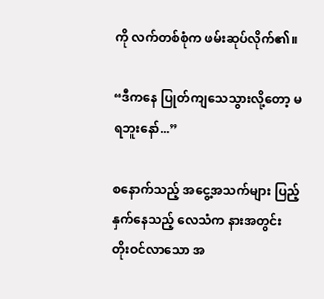ကို လက်တစ်စုံက ဖမ်းဆုပ်လိုက်၏။

“ဒီကနေ ပြုတ်ကျသေသွားလို့တော့ မရဘူးနော်...”

စနောက်သည့် အငွေ့အသက်များ ပြည့်နှက်နေသည့် လေသံက နားအတွင်း တိုးဝင်လာသော အ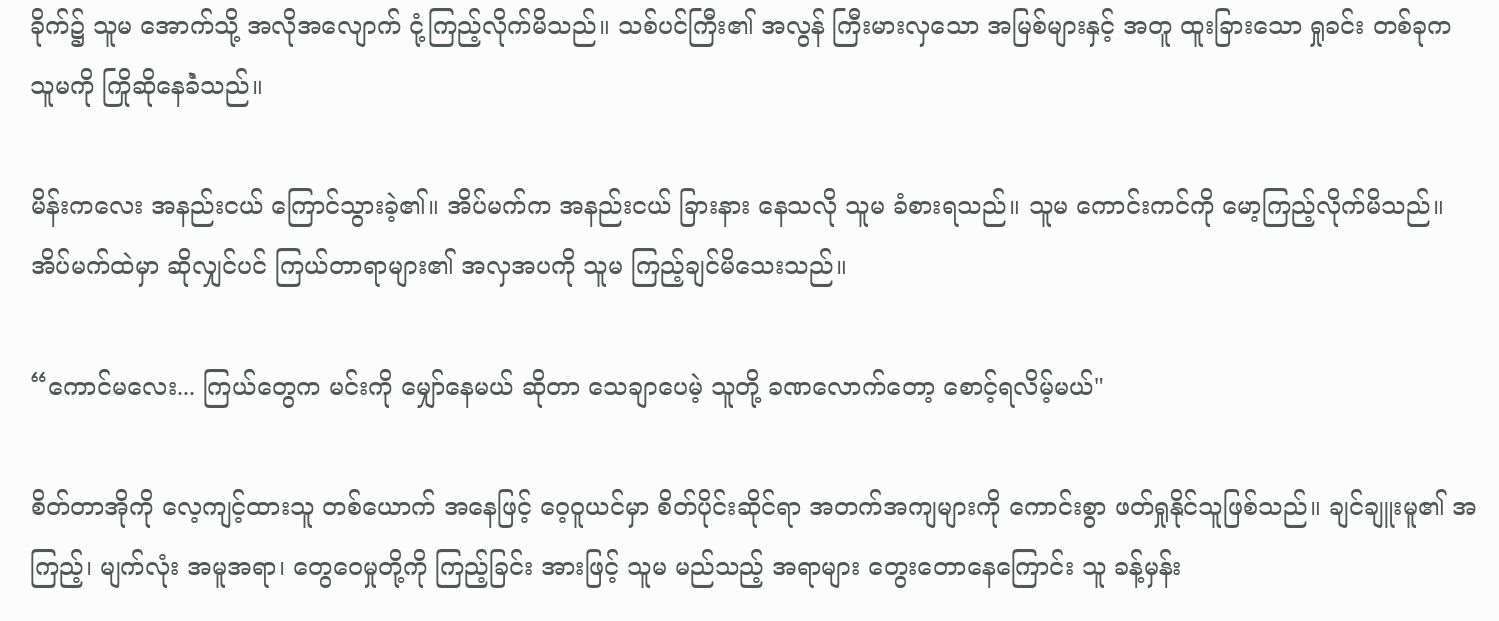ခိုက်၌ သူမ အောက်သို့ အလိုအလျောက် ငုံ့ကြည့်လိုက်မိသည်။ သစ်ပင်ကြီး၏ အလွန် ကြီးမားလှသော အမြစ်များနှင့် အတူ ထူးခြားသော ရှုခင်း တစ်ခုက သူမကို ကြိုဆိုနေခဲံသည်။

မိန်းကလေး အနည်းငယ် ကြောင်သွားခဲ့၏။ အိပ်မက်က အနည်းငယ် ခြားနား နေသလို သူမ ခံစားရသည်။ သူမ ကောင်းကင်ကို မော့ကြည့်လိုက်မိသည်။ အိပ်မက်ထဲမှာ ဆိုလျှင်ပင် ကြယ်တာရာများ၏ အလှအပကို သူမ ကြည့်ချင်မိသေးသည်။

“ကောင်မလေး... ကြယ်တွေက မင်းကို မျှော်နေမယ် ဆိုတာ သေချာပေမဲ့ သူတို့ ခဏလောက်တော့ စောင့်ရလိမ့်မယ်"

စိတ်တာအိုကို လေ့ကျင့်ထားသူ တစ်ယောက် အနေဖြင့် ဝေ့ဝူယင်မှာ စိတ်ပိုင်းဆိုင်ရာ အတက်အကျများကို ကောင်းစွာ ဖတ်ရှုနိုင်သူဖြစ်သည်။ ချင်ချူးမူ၏ အကြည့်၊ မျက်လုံး အမူအရာ၊ တွေဝေမှုတို့ကို ကြည့်ခြင်း အားဖြင့် သူမ မည်သည့် အရာများ တွေးတောနေကြောင်း သူ ခန့်မှန်း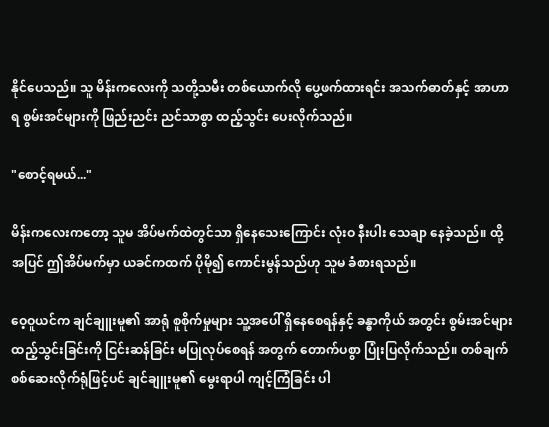နိုင်ပေသည်။ သူ မိန်းကလေးကို သတို့သမီး တစ်ယောက်လို ပွေ့ဖက်ထားရင်း အသက်ဓာတ်နှင့် အာဟာရ စွမ်းအင်များကို ဖြည်းညင်း ညင်သာစွာ ထည့်သွင်း ပေးလိုက်သည်။

"စောင့်ရမယ်..."

မိန်းကလေးကတော့ သူမ အိပ်မက်ထဲတွင်သာ ရှိနေသေးကြောင်း လုံးဝ နီးပါး သေချာ နေခဲ့သည်။ ထို့အပြင် ဤအိပ်မက်မှာ ယခင်ကထက် ပိုမို၍ ကောင်းမွန်သည်ဟု သူမ ခံစားရသည်။

ဝေ့ဝူယင်က ချင်ချူးမူ၏ အာရုံ စူစိုက်မှုများ သူ့အပေါ် ရှိနေစေရန်နှင့် ခန္ဓာကိုယ် အတွင်း စွမ်းအင်များ ထည့်သွင်းခြင်းကို ငြင်းဆန်ခြင်း မပြုလုပ်စေရန် အတွက် တောက်ပစွာ ပြုံးပြလိုက်သည်။ တစ်ချက် စစ်ဆေးလိုက်ရုံဖြင့်ပင် ချင်ချူးမူ၏ မွေးရာပါ ကျင့်ကြံခြင်း ပါ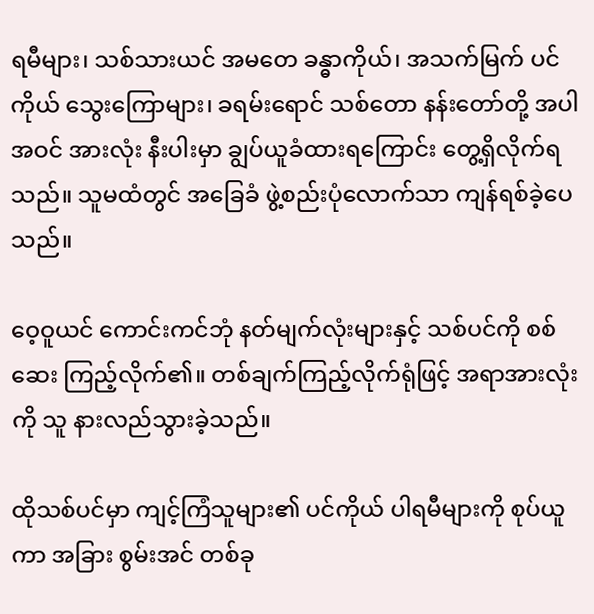ရမီများ၊ သစ်သားယင် အမတေ ခန္ဓာကိုယ်၊ အသက်မြက် ပင်ကိုယ် သွေးကြောများ၊ ခရမ်းရောင် သစ်တော နန်းတော်တို့ အပါအဝင် အားလုံး နီးပါးမှာ ချွပ်ယူခံထားရကြောင်း တွေ့ရှိလိုက်ရသည်။ သူမထံတွင် အခြေခံ ဖွဲ့စည်းပုံလောက်သာ ကျန်ရစ်ခဲ့ပေသည်။

ဝေ့ဝူယင် ကောင်းကင်ဘုံ နတ်မျက်လုံးများနှင့် သစ်ပင်ကို စစ်ဆေး ကြည့်လိုက်၏။ တစ်ချက်ကြည့်လိုက်ရုံဖြင့် အရာအားလုံးကို သူ နားလည်သွားခဲ့သည်။

ထိုသစ်ပင်မှာ ကျင့်ကြံသူများ၏ ပင်ကိုယ် ပါရမီများကို စုပ်ယူကာ အခြား စွမ်းအင် တစ်ခု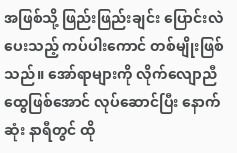အဖြစ်သို့ ဖြည်းဖြည်းချင်း ပြောင်းလဲပေးသည့် ကပ်ပါးကောင် တစ်မျိုးဖြစ်သည်။ အော်ရာများကို လိုက်လျောညီထွေဖြစ်အောင် လုပ်ဆောင်ပြီး နောက်ဆုံး နာရီတွင် ထို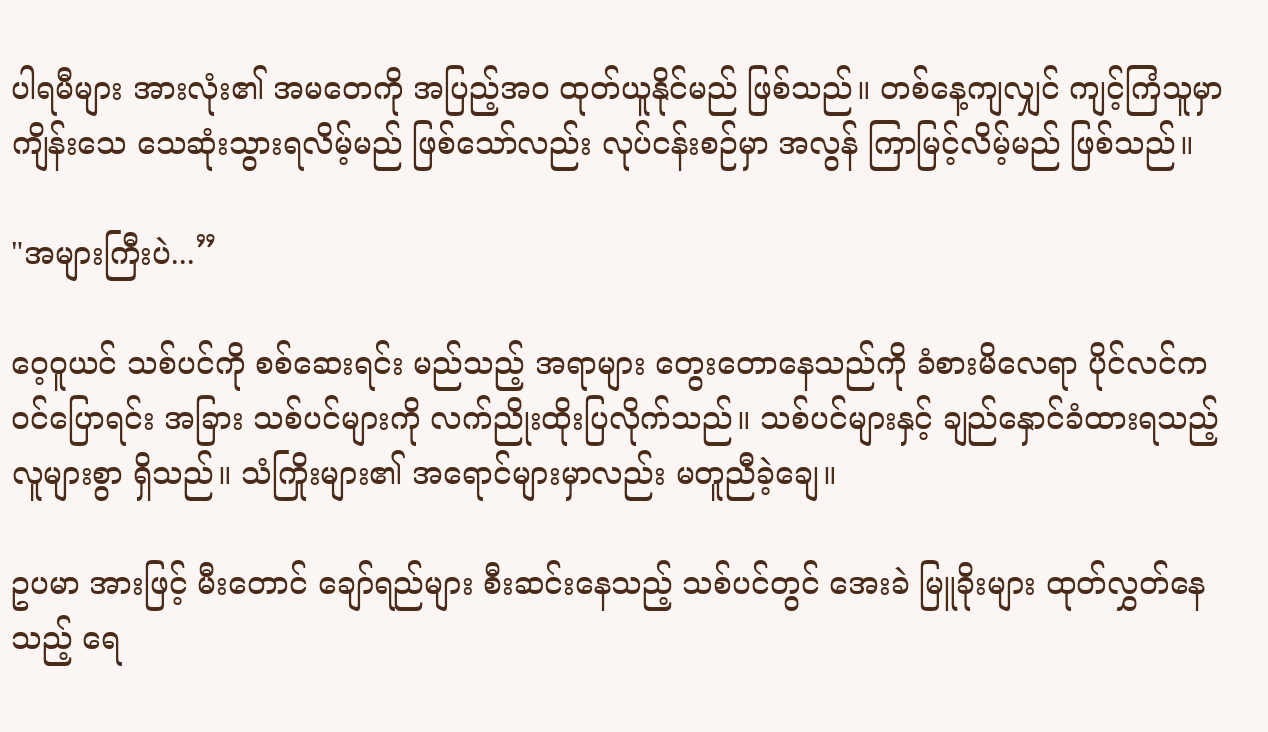ပါရမီများ အားလုံး၏ အမတေကို အပြည့်အဝ ထုတ်ယူနိုင်မည် ဖြစ်သည်။ တစ်နေ့ကျလျှင် ကျင့်ကြံသူမှာ ကျိန်းသေ သေဆုံးသွားရလိမ့်မည် ဖြစ်သော်လည်း လုပ်ငန်းစဉ်မှာ အလွန် ကြာမြင့်လိမ့်မည် ဖြစ်သည်။

"အများကြီးပဲ...”

ဝေ့ဝူယင် သစ်ပင်ကို စစ်ဆေးရင်း မည်သည့် အရာများ တွေးတောနေသည်ကို ခံစားမိလေရာ ပိုင်လင်က ဝင်ပြောရင်း အခြား သစ်ပင်များကို လက်ညိုးထိုးပြလိုက်သည်။ သစ်ပင်များနှင့် ချည်နှောင်ခံထားရသည့် လူများစွာ ရှိသည်။ သံကြိုးများ၏ အရောင်များမှာလည်း မတူညီခဲ့ချေ။

ဥပမာ အားဖြင့် မီးတောင် ချော်ရည်များ စီးဆင်းနေသည့် သစ်ပင်တွင် အေးခဲ မြူခိုးများ ထုတ်လွှတ်နေသည့် ရေ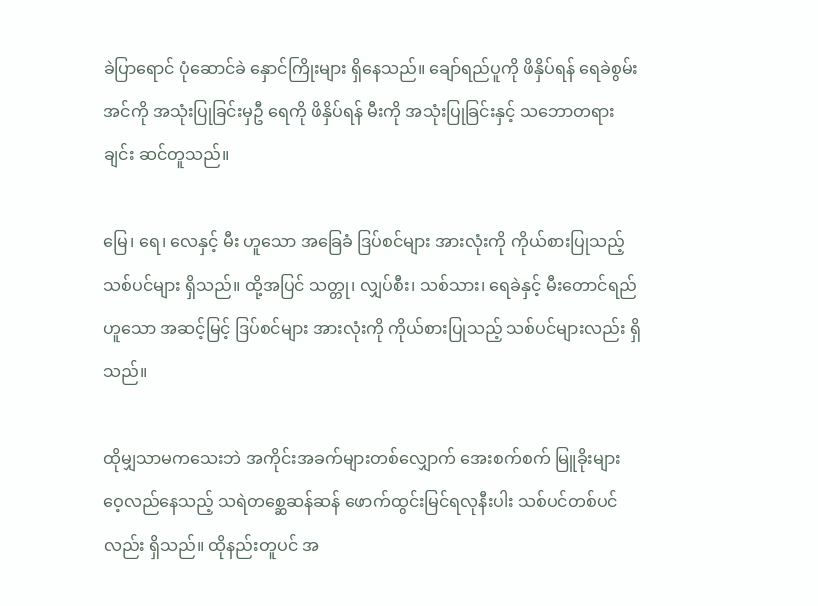ခဲပြာရောင် ပုံဆောင်ခဲ နှောင်ကြိုးများ ရှိနေသည်။ ချော်ရည်ပူကို ဖိနှိပ်ရန် ရေခဲစွမ်းအင်ကို အသုံးပြုခြင်းမှဦ ရေကို ဖိနှိပ်ရန် မီးကို အသုံးပြုခြင်းနှင့် သဘောတရားချင်း ဆင်တူသည်။

မြေ၊ ရေ၊ လေနှင့် မီး ဟူသော အခြေခံ ဒြပ်စင်များ အားလုံးကို ကိုယ်စားပြုသည့် သစ်ပင်များ ရှိသည်။ ထို့အပြင် သတ္တု၊ လျှပ်စီး၊ သစ်သား၊ ရေခဲနှင့် မီးတောင်ရည် ဟူသော အဆင့်မြင့် ဒြပ်စင်များ အားလုံးကို ကိုယ်စားပြုသည့် သစ်ပင်များလည်း ရှိသည်။

ထိုမျှသာမကသေးဘဲ အကိုင်းအခက်များတစ်လျှောက် အေးစက်စက် မြူခိုးများ ဝေ့လည်နေသည့် သရဲတစ္ဆေဆန်ဆန် ဖောက်ထွင်းမြင်ရလုနီးပါး သစ်ပင်တစ်ပင်လည်း ရှိသည်။ ထိုနည်းတူပင် အ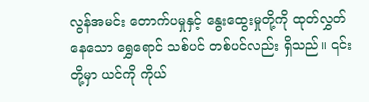လွန်အမင်း တောက်ပမှုနှင့် နွေးထွေးမှုတို့ကို ထုတ်လွှတ်နေသော ရွှေရောင် သစ်ပင် တစ်ပင်လည်း ရှိသည်။ ၎င်းတို့မှာ ယင်ကို ကိုယ်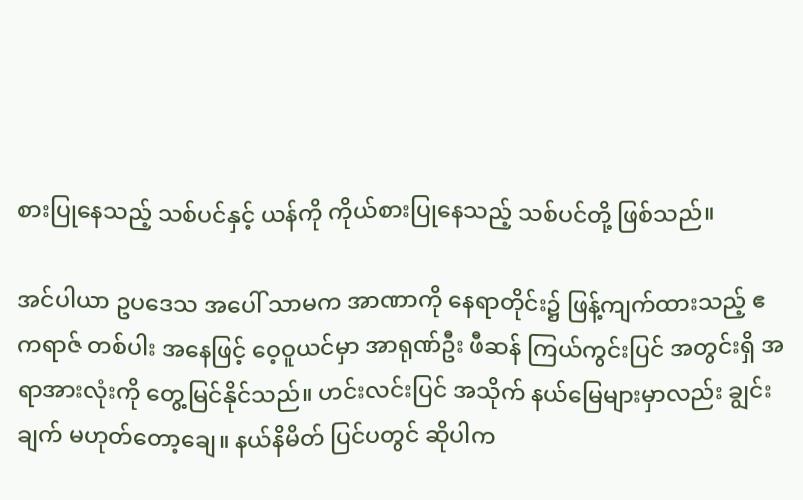စားပြုနေသည့် သစ်ပင်နှင့် ယန်ကို ကိုယ်စားပြုနေသည့် သစ်ပင်တို့ ဖြစ်သည်။

အင်ပါယာ ဥပဒေသ အပေါ် သာမက အာဏာကို နေရာတိုင်း၌ ဖြန့်ကျက်ထားသည့် ဧကရာဇ် တစ်ပါး အနေဖြင့် ဝေ့ဝူယင်မှာ အာရုဏ်ဦး ဖီဆန် ကြယ်ကွင်းပြင် အတွင်းရှိ အရာအားလုံးကို တွေ့မြင်နိုင်သည်။ ဟင်းလင်းပြင် အသိုက် နယ်မြေများမှာလည်း ချွင်းချက် မဟုတ်တော့ချေ။ နယ်နိမိတ် ပြင်ပတွင် ဆိုပါက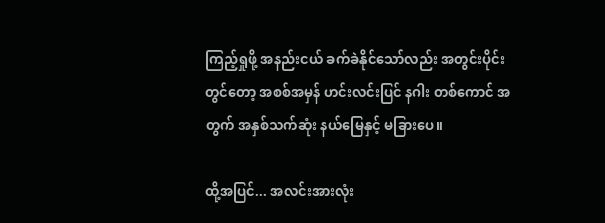ကြည့်ရှုဖို့ အနည်းငယ် ခက်ခဲနိုင်သော်လည်း အတွင်းပိုင်းတွင်တော့ အစစ်အမှန် ဟင်းလင်းပြင် နဂါး တစ်ကောင် အတွက် အနှစ်သက်ဆုံး နယ်မြေနှင့် မခြားပေ။

ထို့အပြင်... အလင်းအားလုံး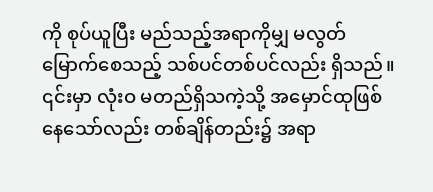ကို စုပ်ယူပြီး မည်သည့်အရာကိုမျှ မလွတ်မြောက်စေသည့် သစ်ပင်တစ်ပင်လည်း ရှိသည်။ ၎င်းမှာ လုံးဝ မတည်ရှိသကဲ့သို့ အမှောင်ထုဖြစ်နေသော်လည်း တစ်ချိန်တည်း၌ အရာ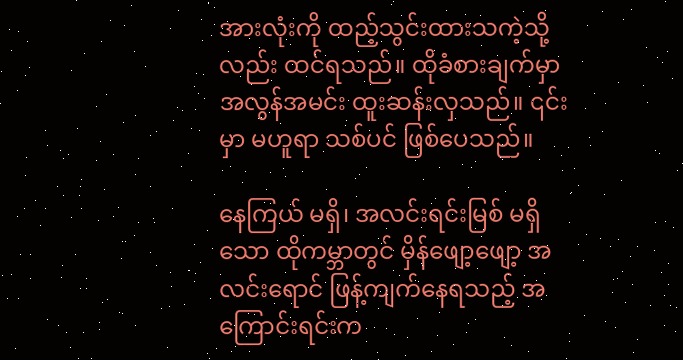အားလုံးကို ထည့်သွင်းထားသကဲ့သို့လည်း ထင်ရသည်။ ထိုခံစားချက်မှာ အလွန်အမင်း ထူးဆန်းလှသည်။ ၎င်းမှာ မဟူရာ သစ်ပင် ဖြစ်ပေသည်။

နေကြယ် မရှိ၊ အလင်းရင်းမြစ် မရှိသော ထိုကမ္ဘာတွင် မှိန်ဖျော့ဖျော့ အလင်းရောင် ဖြန့်ကျက်နေရသည့် အကြောင်းရင်းက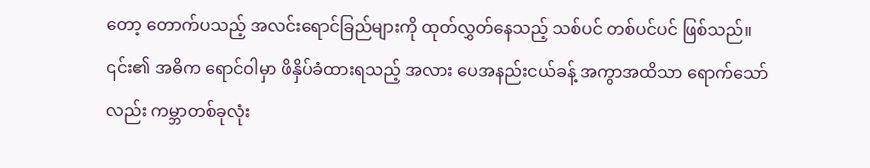တော့ တောက်ပသည့် အလင်းရောင်ခြည်များကို ထုတ်လွှတ်နေသည့် သစ်ပင် တစ်ပင်ပင် ဖြစ်သည်။ ၎င်း၏ အဓိက ရောင်ဝါမှာ ဖိနှိပ်ခံထားရသည့် အလား ပေအနည်းငယ်ခန့် အကွာအထိသာ ရောက်သော်လည်း ကမ္ဘာတစ်ခုလုံး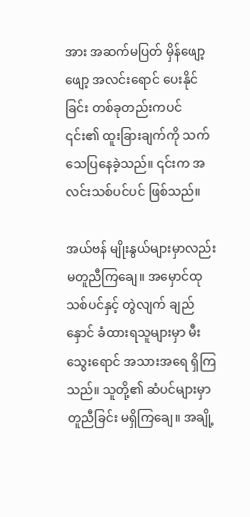အား အဆက်မပြတ် မှိန်ဖျော့ဖျော့ အလင်းရောင် ပေးနိုင်ခြင်း တစ်ခုတည်းကပင် ၎င်း၏ ထူးခြားချက်ကို သက်သေပြနေခဲ့သည်။ ၎င်းက အလင်းသစ်ပင်ပင် ဖြစ်သည်။

အယ်ဗန် မျိုးနွယ်များမှာလည်း မတူညီကြချေ။ အမှောင်ထု သစ်ပင်နှင့် တွဲလျက် ချည်နှောင် ခံထားရသူများမှာ မီးသွေးရောင် အသားအရေ ရှိကြသည်။ သူတို့၏ ဆံပင်များမှာ တူညီခြင်း မရှိကြချေ။ အချို့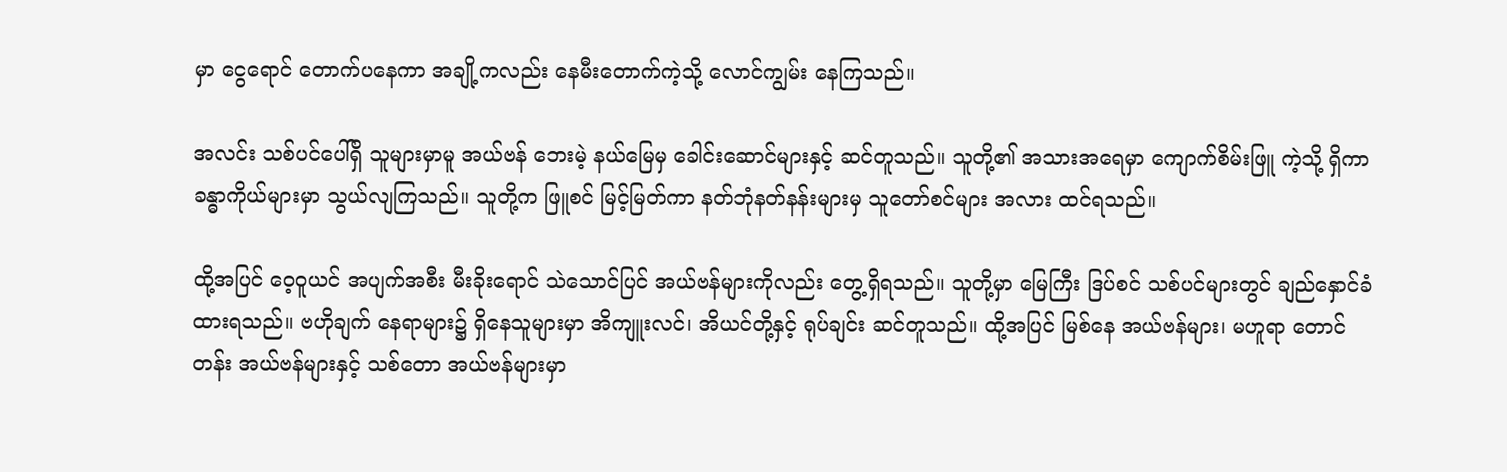မှာ ငွေရောင် တောက်ပ‌နေကာ အချို့ကလည်း နေမီးတောက်ကဲ့သို့ လောင်ကျွမ်း နေကြသည်။

အလင်း သစ်ပင်ပေါ်ရှိ သူများမှာမူ အယ်ဗန် ဘေးမဲ့ နယ်မြေမှ ခေါင်းဆောင်များနှင့် ဆင်တူသည်။ သူတို့၏ အသားအရေမှာ ကျောက်စိမ်းဖြူ ကဲ့သို့ ရှိကာ ခန္ဓာကိုယ်များမှာ သွယ်လျကြသည်။ သူတို့က ဖြူစင် မြင့်မြတ်ကာ နတ်ဘုံနတ်နန်းများမှ သူတော်စင်များ အလား ထင်ရသည်။

ထို့အပြင် ဝေ့ဝူယင် အပျက်အစီး မီးခိုးရောင် သဲသောင်ပြင် အယ်ဗန်များကိုလည်း တွေ့ရှိရသည်။ သူတို့မှာ မြေကြီး ဒြပ်စင် သစ်ပင်များတွင် ချည်နှောင်ခံထားရသည်။ ဗဟိုချက် နေရာများ၌ ရှိနေသူများမှာ အိကျူးလင်၊ အိယင်တို့နှင့် ရုပ်ချင်း ဆင်တူသည်။ ထို့အပြင် မြစ်နေ အယ်ဗန်များ၊ မဟူရာ တောင်တန်း အယ်ဗန်များနှင့် သစ်တော အယ်ဗန်များမှာ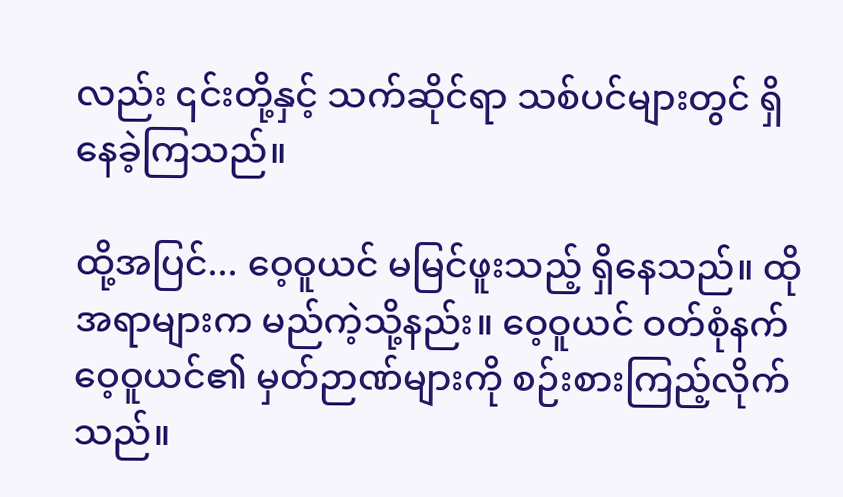လည်း ၎င်းတို့နှင့် သက်ဆိုင်ရာ သစ်ပင်များတွင် ရှိနေခဲ့ကြသည်။

ထို့အပြင်... ဝေ့ဝူယင် မမြင်ဖူးသည့် ရှိနေသည်။ ထိုအရာများက မည်ကဲ့သို့နည်း။ ဝေ့ဝူယင် ဝတ်စုံနက် ဝေ့ဝူယင်၏ မှတ်ဉာဏ်များကို စဉ်းစားကြည့်လိုက်သည်။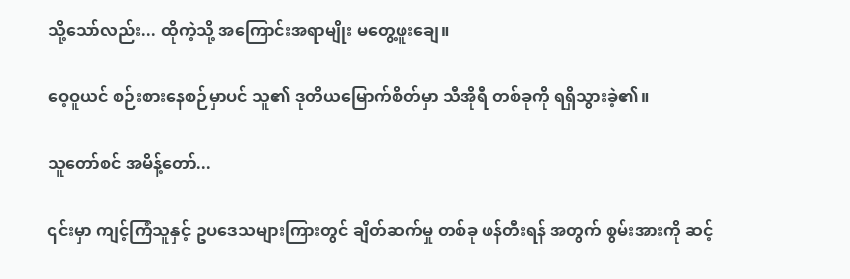သို့သော်လည်း... ထိုကဲ့သို့ အကြောင်းအရာမျိုး မတွေ့ဖူးချေ။

ဝေ့ဝူယင် စဉ်းစားနေစဉ်မှာပင် သူ၏ ဒုတိယမြောက်စိတ်မှာ သီအိုရီ တစ်ခုကို ရရှိသွားခဲ့၏။

သူတော်စင် အမိန့်တော်...

၎င်းမှာ ကျင့်ကြံသူနှင့် ဥပဒေသများကြားတွင် ချိတ်ဆက်မှု တစ်ခု ဖန်တီးရန် အတွက် စွမ်းအားကို ဆင့်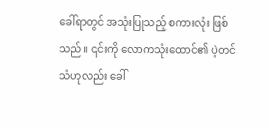ခေါ်ရာတွင် အသုံးပြုသည့် စကားလုံး ဖြစ်သည်။ ၎င်းကို လောကသုံးထောင်၏ ပဲ့တင်သံဟုလည်း ခေါ်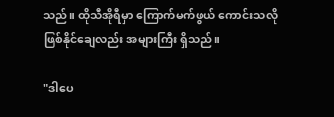သည်။ ထိုသီအိုရီမှာ ကြောက်မက်ဖွယ် ကောင်းသလို ဖြစ်နိုင်ချေလည်း အများကြီး ရှိသည်။

"ဒါပေ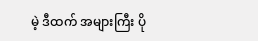မဲ့ ဒီထက် အများကြီး ပို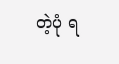တဲ့ပုံ ရ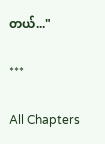တယ်..."

***

All Chapters